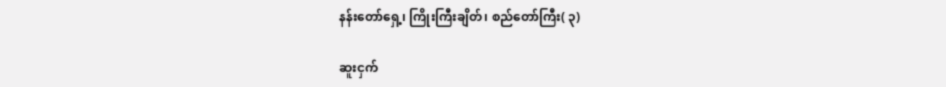နန်းတော်ရှေ့၊ ကြိုးကြီးချိတ်၊ စည်တော်ကြီး( ၃)

ဆူးငှက်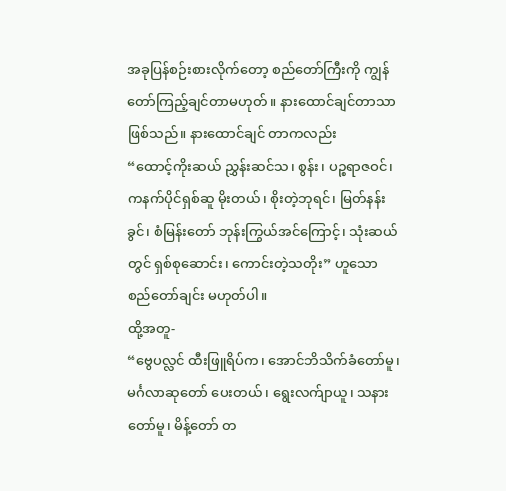အခုပြန်စဉ်းစားလိုက်တော့ စည်တော်ကြီးကို ကျွန်တော်ကြည့်ချင်တာမဟုတ်။ နားထောင်ချင်တာသာဖြစ်သည်။ နားထောင်ချင် တာကလည်း
“ထောင့်ကိုးဆယ် ညွှန်းဆင်သ၊ စွန်း၊ ပဉ္စရာဇဝင်၊ ကနက်ပိုင်ရှစ်ဆူ မိုးတယ်၊ စိုးတဲ့ဘုရင်၊ မြတ်နန်းခွင်၊ စံမြန်းတော် ဘုန်းကြွယ်အင်ကြောင့်၊ သုံးဆယ်တွင် ရှစ်စုဆောင်း၊ ကောင်းတဲ့သတိုး” ဟူသော စည်တော်ချင်း မဟုတ်ပါ။
ထို့အတူ-
“ဗွေပလ္လင် ထီးဖြူရိပ်က၊ အောင်ဘိသိက်ခံတော်မူ၊ မင်္ဂလာဆုတော် ပေးတယ်၊ ရွေးလက်ျာယူ၊ သနားတော်မူ၊ မိန့်တော် တ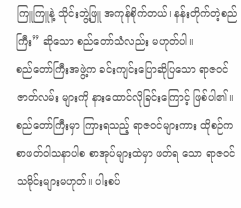ကြူကြူနဲ့ သိုင်းဘွဲ့ဖြူ အကုန်စိုက်တယ်၊ နန်းတိုက်တဲ့စည်ကြီး” ဆိုသော စည်တော်သံလည်း မဟုတ်ပါ။
စည်တော်ကြီးအဖွဲ့က ခင်းကျင်းပြောဆိုပြသော ရာဇဝင်ဇာတ်လမ်း များကို နားထောင်လိုခြင်းကြောင့် ဖြစ်ပါ၏။ စည်တော်ကြီးမှာ ကြားရသည့် ရာဇဝင်များကား ထိုစဉ်က စာဖတ်ဝါသနာပါစ စာအုပ်များထဲမှာ ဖတ်ရ သော ရာဇဝင်သမိုင်းများမဟုတ်။ ပါးစပ်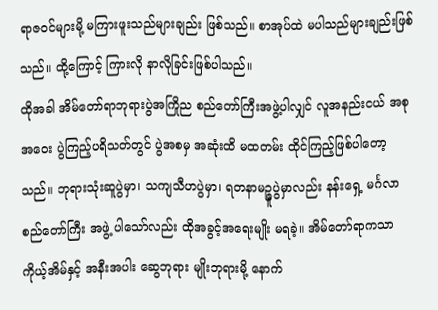ရာဇဝင်များမို့ မကြားဖူးသည်များချည်း ဖြစ်သည်။ စာအုပ်ထဲ မပါသည်များချည်းဖြစ်သည်။ ထို့ကြောင့် ကြားလို နာလိုခြင်းဖြစ်ပါသည်။
ထိုအခါ အိမ်တော်ရာဘုရားပွဲအကြိုည စည်တော်ကြီးအဖွဲ့ပါလျှင် လူအနည်းငယ် အစုအဝေး ပွဲကြည့်ပရိသတ်တွင် ပွဲအစမှ အဆုံးထိ မထတမ်း ထိုင်ကြည့်ဖြစ်ပါတော့သည်။ ဘုရားသုံးဆူပွဲမှာ၊ သကျသီဟပွဲမှာ၊ ရတနာမဉ္ဇူပွဲမှာလည်း နန်းရှေ့ မင်္ဂလာစည်တော်ကြီး အဖွဲ့ ပါသော်လည်း ထိုအခွင့်အရေးမျိုး မရခဲ့။ အိမ်တော်ရာကသာ ကိုယ့်အိမ်နှင့် အနီးအပါး ဆွေဘုရား မျိုးဘုရားမို့ နောက်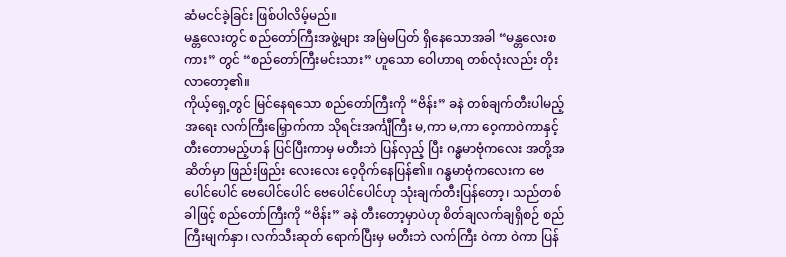ဆံမငင်ခဲ့ခြင်း ဖြစ်ပါလိမ့်မည်။
မန္တလေးတွင် စည်တော်ကြီးအဖွဲ့များ အမြဲမပြတ် ရှိနေသောအခါ “မန္တလေးစကား” တွင် “စည်တော်ကြီးမင်းသား” ဟူသော ဝေါဟာရ တစ်လုံးလည်း တိုးလာတော့၏။
ကိုယ့်ရှေ့တွင် မြင်နေရသော စည်တော်ကြီးကို “ဗိန်း” ခနဲ တစ်ချက်တီးပါမည့်အရေး လက်ကြီးမြှောက်ကာ သိုရင်းအင်္ကျီကြီး မ,ကာ မ,ကာ ဝေ့ကာဝဲကာနှင့် တီးတောမည့်ဟန် ပြင်ပြီးကာမှ မတီးဘဲ ပြန်လှည့် ပြီး ဂန္ဓမာဗုံကလေး အတို့အဆိတ်မှာ ဖြည်းဖြည်း လေးလေး ဝေ့ဝိုက်နေပြန်၏။ ဂန္ဓမာဗုံကလေးက ဗေပေါင်ပေါင် ဗေပေါင်ပေါင် ဗေပေါင်ပေါင်ဟု သုံးချက်တီးပြန်တော့၊ သည်တစ်ခါဖြင့် စည်တော်ကြီးကို “ဗိန်း” ခနဲ တီးတော့မှာပဲဟု စိတ်ချလက်ချရှိစဉ် စည်ကြီးမျက်နှာ၊ လက်သီးဆုတ် ရောက်ပြီးမှ မတီးဘဲ လက်ကြီး ဝဲကာ ဝဲကာ ပြန်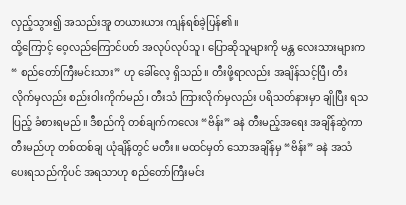လှည့်သွား၍ အသည်းအူ တယားယား ကျန်ရစ်ခဲ့ပြန်၏။
ထို့ကြောင့် ဝေ့လည်ကြောင်ပတ် အလုပ်လုပ်သူ၊ ပြောဆိုသူများကို မန္တ လေးသားများက “ စည်တော်ကြီးမင်းသား” ဟု ခေါ်လေ့ ရှိသည်။ တီးဖို့ရာလည်း အချိန်သင့်ပြီ၊ တီးလိုက်မှလည်း စည်းဝါးကိုက်မည်၊ တီးသံ ကြားလိုက်မှလည်း ပရိသတ်နားမှာ ချိုပြီး ရသပြည့် ခံစားရမည်။ ဒီစည်ကို တစ်ချက်ကလေး “ဗိန်း” ခနဲ တီးမည့်အရေး အချိန်ဆွဲကာ တီးမည်ဟု တစ်ထစ်ချ ယုံချိန်တွင် မတီး။ မထင်မှတ် သောအချိန်မှ “ဗိန်း” ခနဲ အသံ ပေးရသည်ကိုပင် အရသာဟု စည်တော်ကြီးမင်း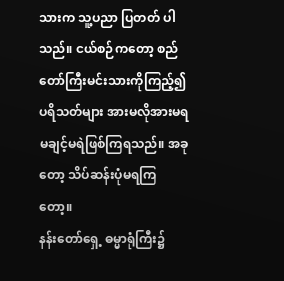သားက သူ့ပညာ ပြတတ် ပါသည်။ ငယ်စဉ်ကတော့ စည်တော်ကြီးမင်းသားကိုကြည့်၍ ပရိသတ်များ အားမလိုအားမရ မချင့်မရဲဖြစ်ကြရသည်။ အခုတော့ သိပ်ဆန်းပုံမရကြတော့။
နန်းတော်ရှေ့ ဓမ္မာရုံကြီး၌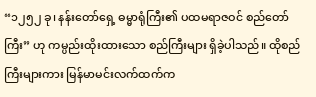“၁၂၅၂ ခု၊ နန်းတော်ရှေ့ ဓမ္မာရုံကြီး၏ ပထမရာဇဝင် စည်တော်ကြီး” ဟု ကမ္ပည်းထိုးထားသော စည်ကြီးများ ရှိခဲ့ပါသည်။ ထိုစည်ကြီးများကား မြန်မာမင်းလက်ထက်က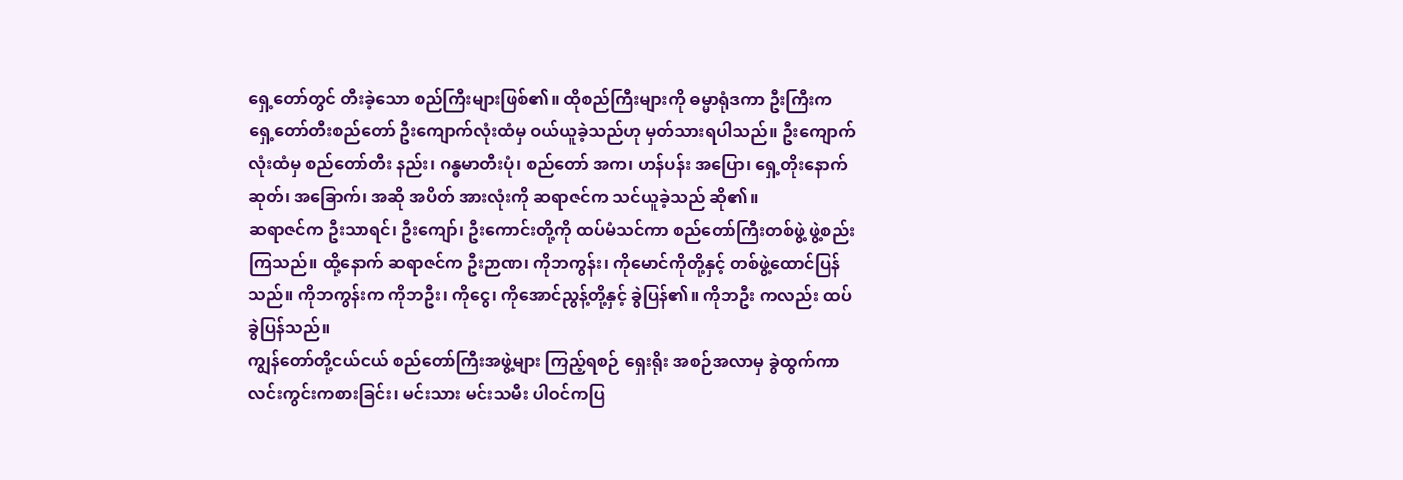ရှေ့တော်တွင် တီးခဲ့သော စည်ကြီးများဖြစ်၏။ ထိုစည်ကြီးများကို ဓမ္မာရုံဒကာ ဦးကြီးက ရှေ့တော်တီးစည်တော် ဦးကျောက်လုံးထံမှ ဝယ်ယူခဲ့သည်ဟု မှတ်သားရပါသည်။ ဦးကျောက်လုံးထံမှ စည်တော်တီး နည်း၊ ဂန္ဓမာတီးပုံ၊ စည်တော် အက၊ ဟန်ပန်း အပြော၊ ရှေ့တိုးနောက်ဆုတ်၊ အခြောက်၊ အဆို အပိတ် အားလုံးကို ဆရာဇင်က သင်ယူခဲ့သည် ဆို၏။
ဆရာဇင်က ဦးသာရင်၊ ဦးကျော်၊ ဦးကောင်းတို့ကို ထပ်မံသင်ကာ စည်တော်ကြီးတစ်ဖွဲ့ ဖွဲ့စည်းကြသည်။ ထို့နောက် ဆရာဇင်က ဦးဉာဏ၊ ကိုဘကွန်း၊ ကိုမောင်ကိုတို့နှင့် တစ်ဖွဲ့ထောင်ပြန်သည်။ ကိုဘကွန်းက ကိုဘဦး၊ ကိုငွေ၊ ကိုအောင်ညွန့်တို့နှင့် ခွဲပြန်၏။ ကိုဘဦး ကလည်း ထပ်ခွဲပြန်သည်။
ကျွန်တော်တို့ငယ်ငယ် စည်တော်ကြီးအဖွဲ့များ ကြည့်ရစဉ် ရှေးရိုး အစဉ်အလာမှ ခွဲထွက်ကာ လင်းကွင်းကစားခြင်း၊ မင်းသား မင်းသမီး ပါဝင်ကပြ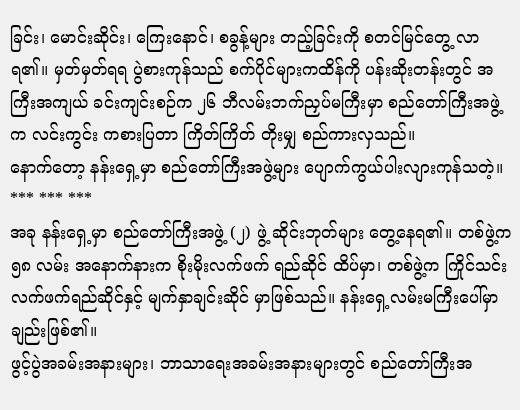ခြင်း၊ မောင်းဆိုင်း၊ ကြေးနောင်၊ စခွန့်များ တည့်ခြင်းကို စတင်မြင်တွေ့ လာရ၏။ မှတ်မှတ်ရရ ပွဲစားကုန်သည် စက်ပိုင်များကထိန်ကို ပန်းဆိုးတန်းတွင် အကြီးအကျယ် ခင်းကျင်းစဉ်က ၂၆ ဘီလမ်းဘက်ညှပ်မကြီးမှာ စည်တော်ကြီးအဖွဲ့က လင်းကွင်း ကစားပြတာ ကြိတ်ကြိတ် တိုးမျှ စည်ကားလှသည်။
နောက်တော့ နန်းရှေ့မှာ စည်တော်ကြီးအဖွဲ့များ ပျောက်ကွယ်ပါးလျားကုန်သတဲ့။
*** *** ***
အခု နန်းရှေ့မှာ စည်တော်ကြီးအဖွဲ့ (၂) ဖွဲ့ ဆိုင်းဘုတ်များ တွေ့နေရ၏။ တစ်ဖွဲ့က ၅၈ လမ်း အနောက်နားက စိုးမိုးလက်ဖက် ရည်ဆိုင် ထိပ်မှာ၊ တစ်ဖွဲ့က ကြိုင်သင်းလက်ဖက်ရည်ဆိုင်နှင့် မျက်နှာချင်းဆိုင် မှာဖြစ်သည်။ နန်းရှေ့လမ်းမကြီးပေါ်မှာချည်းဖြစ်၏။
ဖွင့်ပွဲအခမ်းအနားများ၊ ဘာသာရေးအခမ်းအနားများတွင် စည်တော်ကြီးအ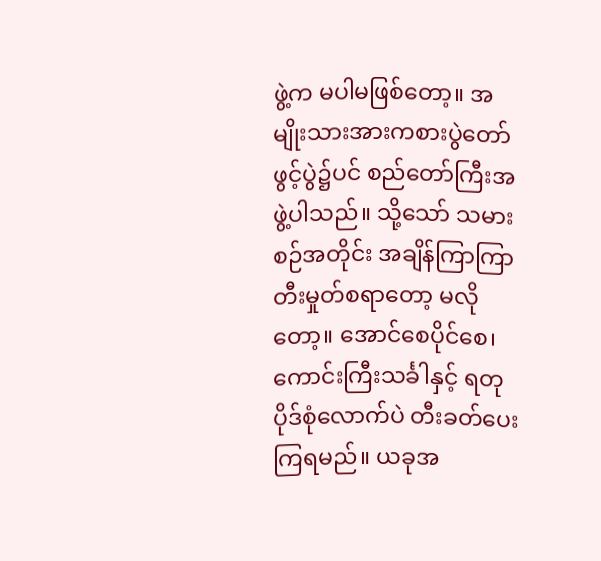ဖွဲ့က မပါမဖြစ်တော့။ အမျိုးသားအားကစားပွဲတော် ဖွင့်ပွဲ၌ပင် စည်တော်ကြီးအဖွဲ့ပါသည်။ သို့သော် သမားစဉ်အတိုင်း အချိန်ကြာကြာ တီးမှုတ်စရာတော့ မလိုတော့။ အောင်စေပိုင်စေ၊ ကောင်းကြီးသင်္ခါနှင့် ရတုပိုဒ်စုံလောက်ပဲ တီးခတ်ပေးကြရမည်။ ယခုအ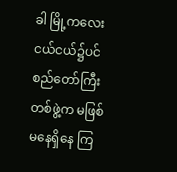ခါ မြို့ကလေးငယ်ငယ်၌ပင် စည်တော်ကြီးတစ်ဖွဲ့က မဖြစ်မနေရှိနေ ကြ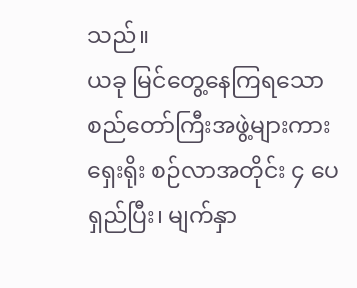သည်။
ယခု မြင်တွေ့နေကြရသော စည်တော်ကြီးအဖွဲ့များကား ရှေးရိုး စဉ်လာအတိုင်း ၄ ပေရှည်ပြီး၊ မျက်နှာ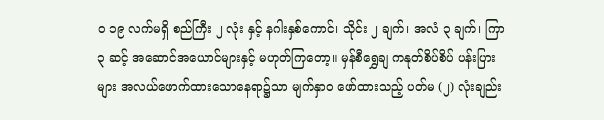ဝ ၁၉ လက်မရှိ စည်ကြီး ၂ လုံး နှင့် နဂါးနှစ်ကောင်၊ သိုင်း ၂ ချက်၊ အလံ ၃ ချက်၊ ကြာ ၃ ဆင့် အဆောင်အယောင်များနှင့် မဟုတ်ကြတော့။ မှန်စီရွှေချ ကနုတ်စိပ်စိပ် ပန်းပြားများ အလယ်ဖောက်ထားသောနေရာ၌သာ မျက်နှာဝ ဖော်ထားသည့် ပတ်မ (၂) လုံးချည်း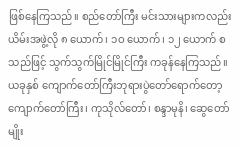ဖြစ်နေကြသည်။ စည်တော်ကြီး မင်းသားများကလည်း ယိမ်းအဖွဲ့လို ၈ ယောက်၊ ၁ဝ ယောက်၊ ၁၂ ယောက် စသည်ဖြင့် သွက်သွက်မြိုင်မြိုင်ကြီး ကခုန်နေကြသည်။
ယခုနှစ် ကျောက်တော်ကြီးဘုရားပွဲတော်ရောက်တော့ ကျောက်တော်ကြီး၊ ကုသိုလ်တော်၊ စန္ဒာမုနိ၊ ဆွေတော်မျိုး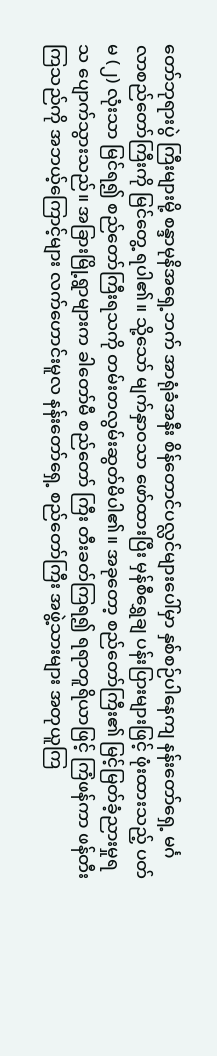တော်ဘုရားပွဲ ကြီးများမို့ စန္ဒာမုနိအရှေ့ဘက် အာရုံခံအနီး စိန်တောင်ပလ္လင်များပေါ်မှာ နှစ်စဉ်ပါနေကျ နန်းတော်ရှေ့ မင်္ဂလာစည်တော်ကြီးကို မြင်တွေ့ ရပါ၏။ သို့သော် မျက်နှာဝသာ ဖော်ထားပြီး မှန်စီရွှေချ ပန်းပြားများဖြင့် ဖုံးထားသည့် ပတ်မ (၂) လုံးသာ မြင်ရ၍ စည်တော်ကြီးရသကို တမ်းတလွမ်းဆွတ်မိပါ၏။ အခုတော့ စည်တော်ကြီး၏ မြင့်မြတ်ခံ့ညားမှုရသ ပျောက်သွားသည်။ အခြားမြို့ရွာများက ခါတော်မီ စည်တော် ကြီး တီးခတ်ကြရ၍ ရရာတူရိယာဖြင့် ကြံဖန်ကာ ဖန်တီးကြသည်ကို အဘယ့်ကြောင့်များ လက်ဟောင်းမူလ နန်းတော်ရှေ့ စည်တော်ကြီး အဖွဲ့သားများ အတုယူကြ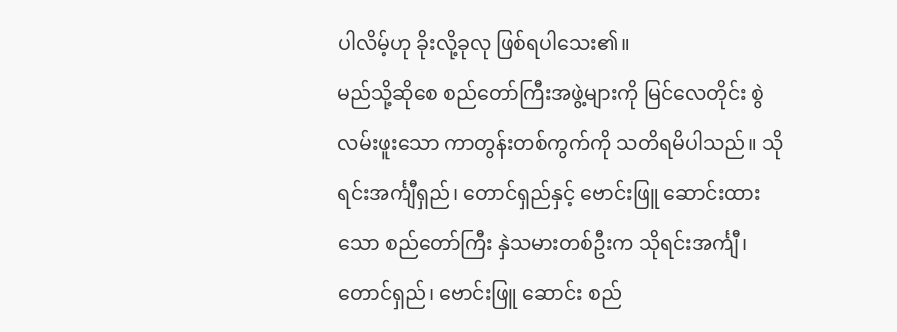ပါလိမ့်ဟု ခိုးလို့ခုလု ဖြစ်ရပါသေး၏။
မည်သို့ဆိုစေ စည်တော်ကြီးအဖွဲ့များကို မြင်လေတိုင်း စွဲလမ်းဖူးသော ကာတွန်းတစ်ကွက်ကို သတိရမိပါသည်။ သိုရင်းအင်္ကျီရှည်၊ တောင်ရှည်နှင့် ဗောင်းဖြူ ဆောင်းထားသော စည်တော်ကြီး နှဲသမားတစ်ဦးက သိုရင်းအင်္ကျီ၊ တောင်ရှည်၊ ဗောင်းဖြူ ဆောင်း စည်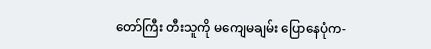တော်ကြီး တီးသူကို မကျေမချမ်း ပြောနေပုံက-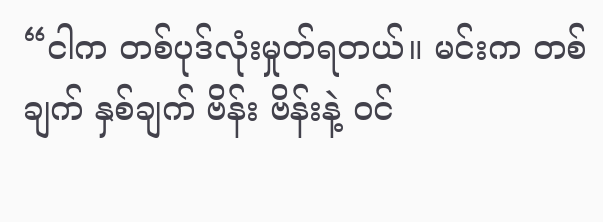“ငါက တစ်ပုဒ်လုံးမှုတ်ရတယ်။ မင်းက တစ်ချက် နှစ်ချက် ဗိန်း ဗိန်းနဲ့ ဝင်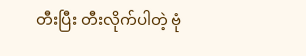တီးပြီး တီးလိုက်ပါတဲ့ ဗုံ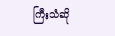ကြီးသံဆို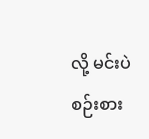လို့ မင်းပဲစဉ်းစား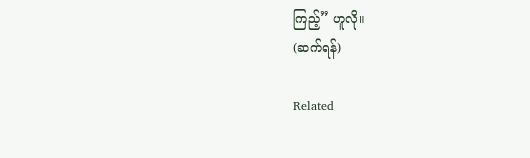ကြည့်” ဟူလို။
(ဆက်ရန်)

Related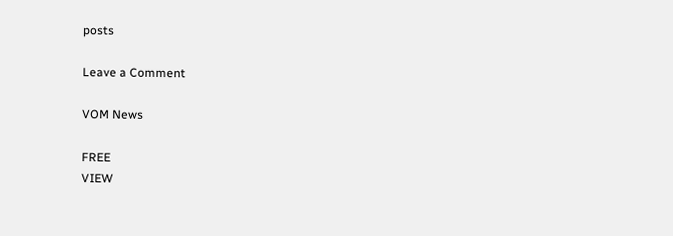posts

Leave a Comment

VOM News

FREE
VIEW